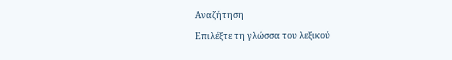Αναζήτηση
Επιλέξτε τη γλώσσα του λεξικού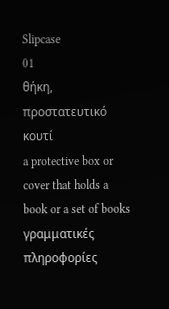Slipcase
01
θήκη, προστατευτικό κουτί
a protective box or cover that holds a book or a set of books
γραμματικές πληροφορίες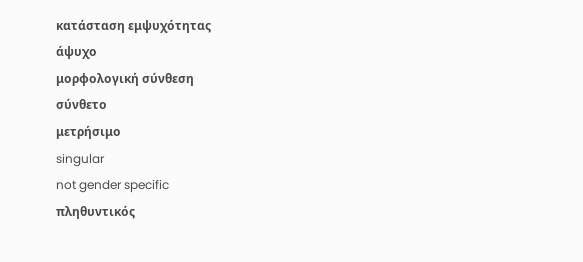κατάσταση εμψυχότητας
άψυχο
μορφολογική σύνθεση
σύνθετο
μετρήσιμο
singular
not gender specific
πληθυντικός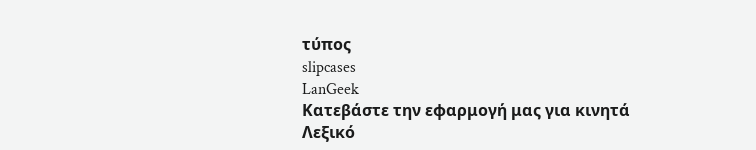τύπος
slipcases
LanGeek
Κατεβάστε την εφαρμογή μας για κινητά
Λεξικό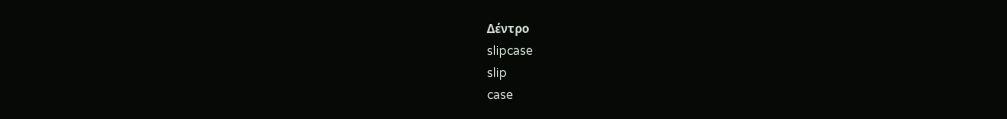Δέντρο
slipcase
slip
case